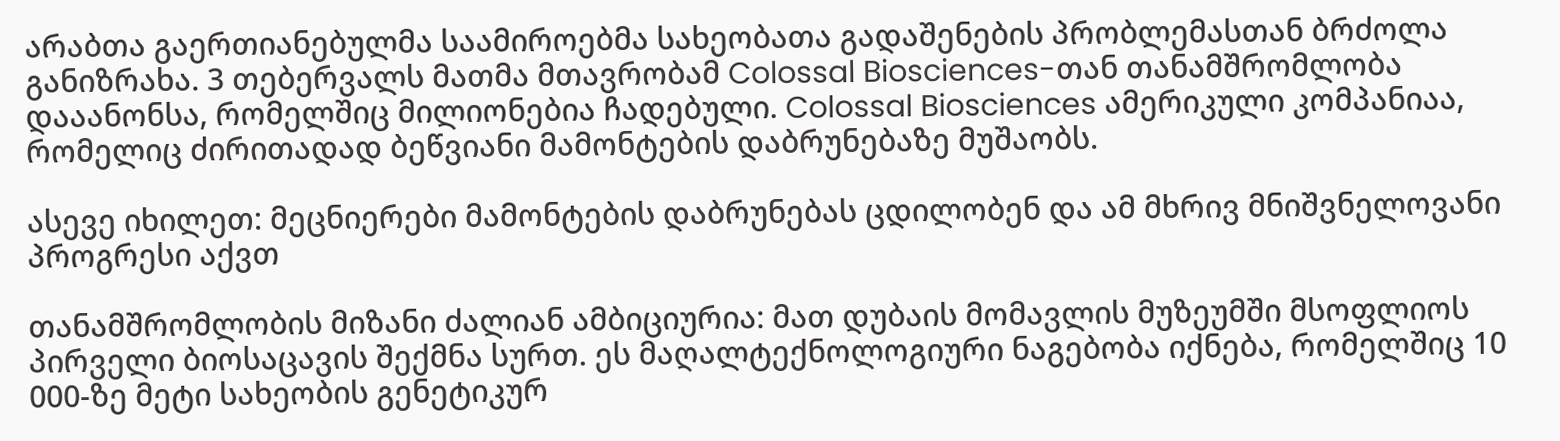არაბთა გაერთიანებულმა საამიროებმა სახეობათა გადაშენების პრობლემასთან ბრძოლა განიზრახა. 3 თებერვალს მათმა მთავრობამ Colossal Biosciences-თან თანამშრომლობა დააანონსა, რომელშიც მილიონებია ჩადებული. Colossal Biosciences ამერიკული კომპანიაა, რომელიც ძირითადად ბეწვიანი მამონტების დაბრუნებაზე მუშაობს.

ასევე იხილეთ: მეცნიერები მამონტების დაბრუნებას ცდილობენ და ამ მხრივ მნიშვნელოვანი პროგრესი აქვთ

თანამშრომლობის მიზანი ძალიან ამბიციურია: მათ დუბაის მომავლის მუზეუმში მსოფლიოს პირველი ბიოსაცავის შექმნა სურთ. ეს მაღალტექნოლოგიური ნაგებობა იქნება, რომელშიც 10 000-ზე მეტი სახეობის გენეტიკურ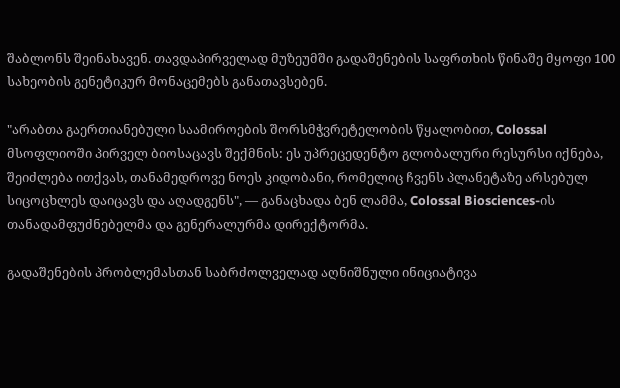შაბლონს შეინახავენ. თავდაპირველად მუზეუმში გადაშენების საფრთხის წინაშე მყოფი 100 სახეობის გენეტიკურ მონაცემებს განათავსებენ.

"არაბთა გაერთიანებული საამიროების შორსმჭვრეტელობის წყალობით, Colossal მსოფლიოში პირველ ბიოსაცავს შექმნის: ეს უპრეცედენტო გლობალური რესურსი იქნება, შეიძლება ითქვას, თანამედროვე ნოეს კიდობანი, რომელიც ჩვენს პლანეტაზე არსებულ სიცოცხლეს დაიცავს და აღადგენს", — განაცხადა ბენ ლამმა, Colossal Biosciences-ის თანადამფუძნებელმა და გენერალურმა დირექტორმა.

გადაშენების პრობლემასთან საბრძოლველად აღნიშნული ინიციატივა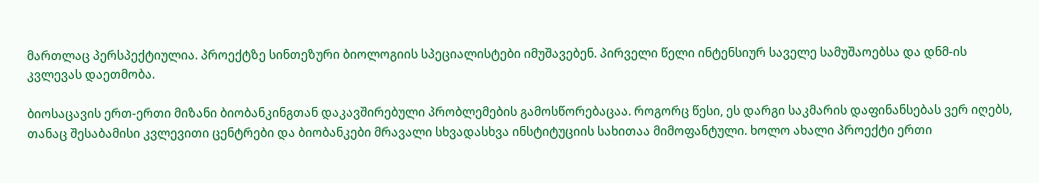მართლაც პერსპექტიულია. პროექტზე სინთეზური ბიოლოგიის სპეციალისტები იმუშავებენ. პირველი წელი ინტენსიურ საველე სამუშაოებსა და დნმ-ის კვლევას დაეთმობა.

ბიოსაცავის ერთ-ერთი მიზანი ბიობანკინგთან დაკავშირებული პრობლემების გამოსწორებაცაა. როგორც წესი, ეს დარგი საკმარის დაფინანსებას ვერ იღებს, თანაც შესაბამისი კვლევითი ცენტრები და ბიობანკები მრავალი სხვადასხვა ინსტიტუციის სახითაა მიმოფანტული. ხოლო ახალი პროექტი ერთი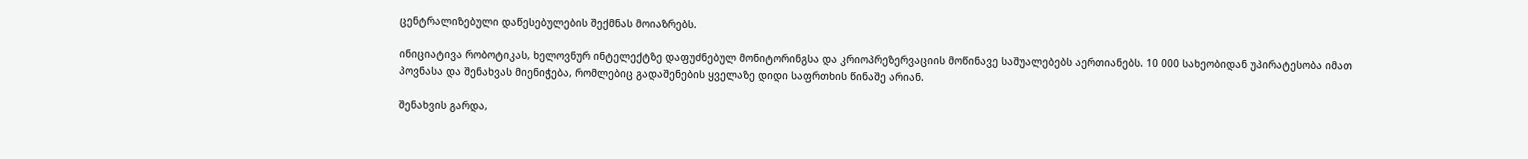ცენტრალიზებული დაწესებულების შექმნას მოიაზრებს.

ინიციატივა რობოტიკას, ხელოვნურ ინტელექტზე დაფუძნებულ მონიტორინგსა და კრიოპრეზერვაციის მოწინავე საშუალებებს აერთიანებს. 10 000 სახეობიდან უპირატესობა იმათ პოვნასა და შენახვას მიენიჭება, რომლებიც გადაშენების ყველაზე დიდი საფრთხის წინაშე არიან.

შენახვის გარდა,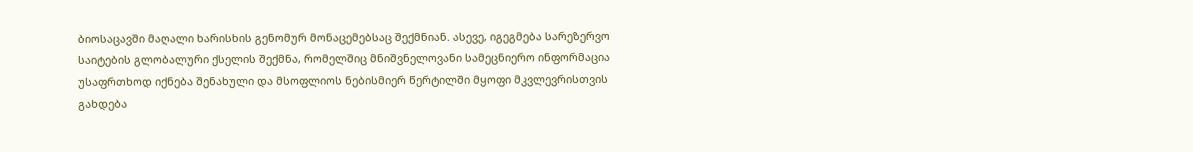ბიოსაცავში მაღალი ხარისხის გენომურ მონაცემებსაც შექმნიან. ასევე, იგეგმება სარეზერვო საიტების გლობალური ქსელის შექმნა, რომელშიც მნიშვნელოვანი სამეცნიერო ინფორმაცია უსაფრთხოდ იქნება შენახული და მსოფლიოს ნებისმიერ წერტილში მყოფი მკვლევრისთვის გახდება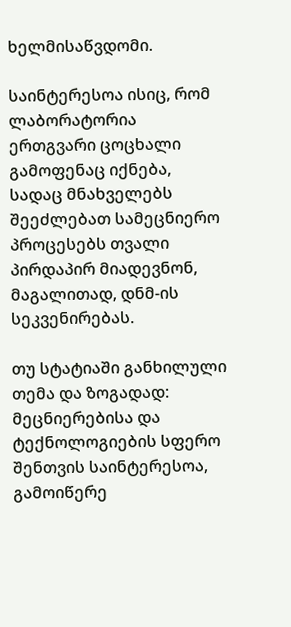ხელმისაწვდომი.

საინტერესოა ისიც, რომ ლაბორატორია ერთგვარი ცოცხალი გამოფენაც იქნება, სადაც მნახველებს შეეძლებათ სამეცნიერო პროცესებს თვალი პირდაპირ მიადევნონ, მაგალითად, დნმ-ის სეკვენირებას.

თუ სტატიაში განხილული თემა და ზოგადად: მეცნიერებისა და ტექნოლოგიების სფერო შენთვის საინტერესოა, გამოიწერე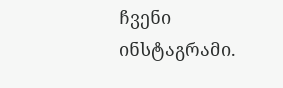ჩვენი ინსტაგრამი.